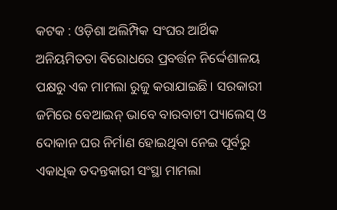କଟକ : ଓଡ଼ିଶା ଅଲିମ୍ପିକ ସଂଘର ଆର୍ଥିକ ଅନିୟମିତତା ବିରୋଧରେ ପ୍ରବର୍ତ୍ତନ ନିର୍ଦ୍ଦେଶାଳୟ ପକ୍ଷରୁ ଏକ ମାମଲା ରୁଜୁ କରାଯାଇଛି। ସରକାରୀ ଜମିରେ ବେଆଇନ୍ ଭାବେ ବାରବାଟୀ ପ୍ୟାଲେସ୍ ଓ ଦୋକାନ ଘର ନିର୍ମାଣ ହୋଇଥିବା ନେଇ ପୂର୍ବରୁ ଏକାଧିକ ତଦନ୍ତକାରୀ ସଂସ୍ଥା ମାମଲା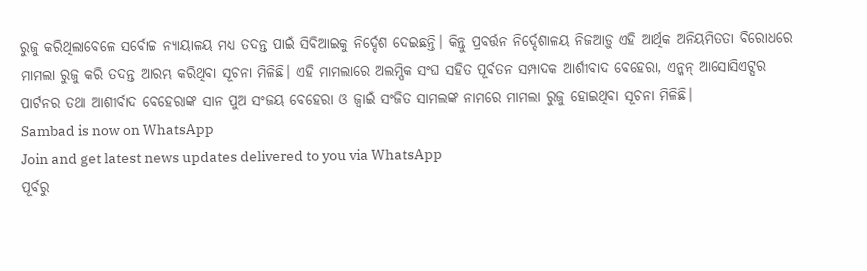ରୁଜୁ କରିଥିଲାବେଳେ ସର୍ବୋଚ୍ଚ ନ୍ୟାୟାଳୟ ମଧ୍ୟ ତଦନ୍ତ ପାଇଁ ସିବିଆଇକୁ ନିର୍ଦ୍ଦେଶ ଦେଇଛନ୍ତି। କିନ୍ତୁ ପ୍ରବର୍ତ୍ତନ ନିର୍ଦ୍ଦେଶାଳୟ ନିଜଆଡ଼ୁ ଏହି ଆର୍ଥିକ ଅନିୟମିତତା ବିରୋଧରେ ମାମଲା ରୁଜୁ କରି ତଦନ୍ତ ଆରମ୍ଭ କରିଥିବା ସୂଚନା ମିଳିଛି। ଏହି ମାମଲାରେ ଅଲମ୍ପିକ ସଂଘ ସହିତ ପୂର୍ବତନ ସମ୍ପାଦକ ଆର୍ଶୀବାଦ ବେହେରା, ଏନ୍କନ୍ ଆସୋସିଏଟ୍ସର ପାର୍ଟନର ତଥା ଆଶୀର୍ବାଦ ବେହେରାଙ୍କ ସାନ ପୁଅ ସଂଜୟ ବେହେରା ଓ ଜ୍ୱାଇଁ ସଂଜିତ ସାମଲଙ୍କ ନାମରେ ମାମଲା ରୁଜୁ ହୋଇଥିବା ସୂଚନା ମିଳିଛି।
Sambad is now on WhatsApp
Join and get latest news updates delivered to you via WhatsApp
ପୂର୍ବରୁ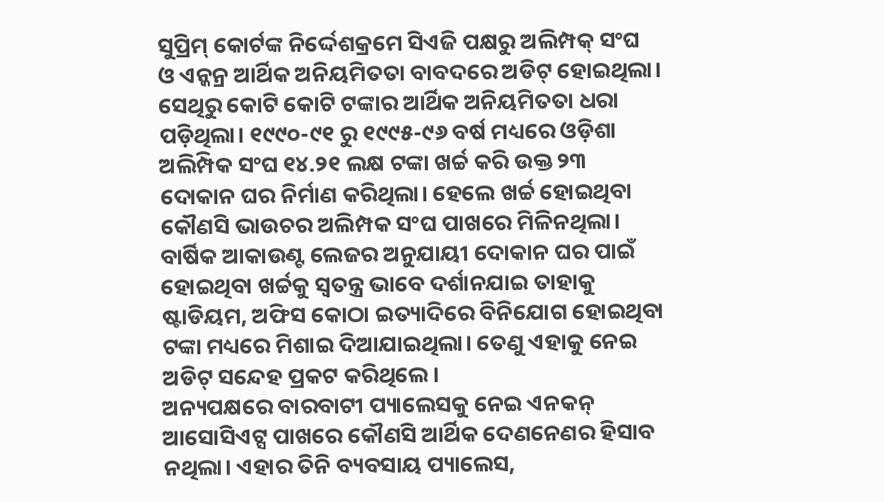ସୁପ୍ରିମ୍ କୋର୍ଟଙ୍କ ନିର୍ଦ୍ଦେଶକ୍ରମେ ସିଏଜି ପକ୍ଷରୁ ଅଲିମ୍ପକ୍ ସଂଘ ଓ ଏନ୍କନ୍ର ଆର୍ଥିକ ଅନିୟମିତତା ବାବଦରେ ଅଡିଟ୍ ହୋଇଥିଲା। ସେଥିରୁ କୋଟି କୋଟି ଟଙ୍କାର ଆର୍ଥିକ ଅନିୟମିତତା ଧରା ପଡ଼ିଥିଲା। ୧୯୯୦-୯୧ ରୁ ୧୯୯୫-୯୬ ବର୍ଷ ମଧ୍ୟରେ ଓଡ଼ିଶା ଅଲିମ୍ପିକ ସଂଘ ୧୪.୨୧ ଲକ୍ଷ ଟଙ୍କା ଖର୍ଚ୍ଚ କରି ଉକ୍ତ ୨୩ ଦୋକାନ ଘର ନିର୍ମାଣ କରିଥିଲା। ହେଲେ ଖର୍ଚ୍ଚ ହୋଇଥିବା କୌଣସି ଭାଉଚର ଅଲିମ୍ପକ ସଂଘ ପାଖରେ ମିଳିନଥିଲା। ବାର୍ଷିକ ଆକାଉଣ୍ଟ ଲେଜର ଅନୁଯାୟୀ ଦୋକାନ ଘର ପାଇଁ ହୋଇଥିବା ଖର୍ଚ୍ଚକୁ ସ୍ୱତନ୍ତ୍ର ଭାବେ ଦର୍ଶାନଯାଇ ତାହାକୁ ଷ୍ଟାଡିୟମ, ଅଫିସ କୋଠା ଇତ୍ୟାଦିରେ ବିନିଯୋଗ ହୋଇଥିବା ଟଙ୍କା ମଧ୍ୟରେ ମିଶାଇ ଦିଆଯାଇଥିଲା। ତେଣୁ ଏହାକୁ ନେଇ ଅଡିଟ୍ ସନ୍ଦେହ ପ୍ରକଟ କରିଥିଲେ।
ଅନ୍ୟପକ୍ଷରେ ବାରବାଟୀ ପ୍ୟାଲେସକୁ ନେଇ ଏନକନ୍ ଆସୋସିଏଟ୍ସ ପାଖରେ କୌଣସି ଆର୍ଥିକ ଦେଣନେଣର ହିସାବ ନଥିଲା। ଏହାର ତିନି ବ୍ୟବସାୟ ପ୍ୟାଲେସ,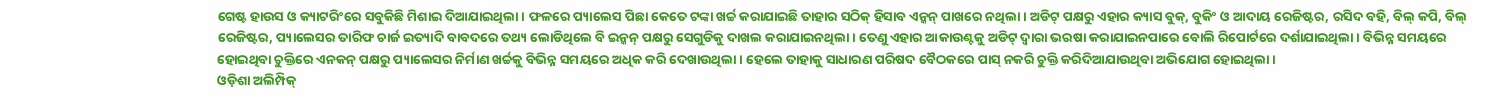ଗେଷ୍ଟ ହାଉସ ଓ କ୍ୟାଟରିଂରେ ସବୁକିଛି ମିଶାଇ ଦିଆଯାଇଥିଲା। ଫଳରେ ପ୍ୟାଲେସ ପିଛା କେତେ ଟଙ୍କା ଖର୍ଚ୍ଚ କରାଯାଇଛି ତାହାର ସଠିକ୍ ହିସାବ ଏନ୍କନ୍ ପାଖରେ ନଥିଲା। ଅଡିଟ୍ ପକ୍ଷରୁ ଏହାର କ୍ୟାସ ବୁକ୍, ବୁକିଂ ଓ ଆଦାୟ ରେଜିଷ୍ଟର, ରସିଦ ବହି, ବିଲ୍ କପି, ବିଲ୍ ରେଜିଷ୍ଟର, ପ୍ୟାଲେସର ତାରିଫ ଚାର୍ଜ ଇତ୍ୟାଦି ବାବଦରେ ତଥ୍ୟ ଲୋଡିଥିଲେ ବି ଇନ୍କନ୍ ପକ୍ଷରୁ ସେଗୁଡିକୁ ଦାଖଲ କରାଯାଇନଥିଲା। ତେଣୁ ଏହାର ଆକାଉଣ୍ଟକୁ ଅଡିଟ୍ ଦ୍ୱାରା ଭରଷା କରାଯାଇନପାରେ ବୋଲି ରିପୋର୍ଟରେ ଦର୍ଶାଯାଇଥିଲା। ବିଭିନ୍ନ ସମୟରେ ହୋଇଥିବା ଚୁକ୍ତିରେ ଏନକନ୍ ପକ୍ଷରୁ ପ୍ୟାଲେସର ନିର୍ମାଣ ଖର୍ଚ୍ଚକୁ ବିଭିନ୍ନ ସମୟରେ ଅଧିକ କରି ଦେଖାଉଥିଲା। ହେଲେ ତାହାକୁ ସାଧାରଣ ପରିଷଦ ବୈଠକରେ ପାସ୍ ନକରି ଚୁକ୍ତି କରିଦିଆଯାଉଥିବା ଅଭିଯୋଗ ହୋଇଥିଲା।
ଓଡ଼ିଶା ଅଲିମ୍ପିକ୍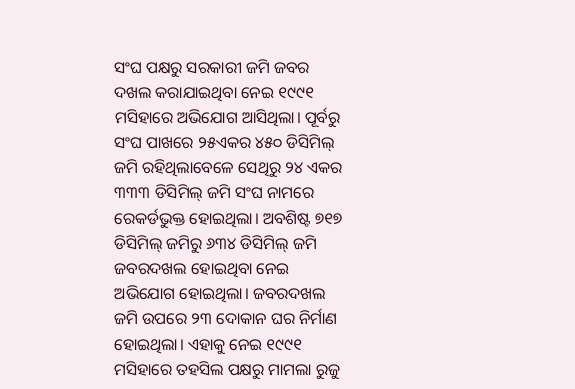ସଂଘ ପକ୍ଷରୁ ସରକାରୀ ଜମି ଜବର ଦଖଲ କରାଯାଇଥିବା ନେଇ ୧୯୯୧ ମସିହାରେ ଅଭିଯୋଗ ଆସିଥିଲା। ପୂର୍ବରୁ ସଂଘ ପାଖରେ ୨୫ଏକର ୪୫୦ ଡିସିମିଲ୍ ଜମି ରହିଥିଲାବେଳେ ସେଥିରୁ ୨୪ ଏକର ୩୩୩ ଡିସିମିଲ୍ ଜମି ସଂଘ ନାମରେ ରେକର୍ଡଭୁକ୍ତ ହୋଇଥିଲା। ଅବଶିଷ୍ଟ ୭୧୭ ଡିସିମିଲ୍ ଜମିରୁ ୬୩୪ ଡିସିମିଲ୍ ଜମି ଜବରଦଖଲ ହୋଇଥିବା ନେଇ ଅଭିଯୋଗ ହୋଇଥିଲା। ଜବରଦଖଲ ଜମି ଉପରେ ୨୩ ଦୋକାନ ଘର ନିର୍ମାଣ ହୋଇଥିଲା। ଏହାକୁ ନେଇ ୧୯୯୧ ମସିହାରେ ତହସିଲ ପକ୍ଷରୁ ମାମଲା ରୁଜୁ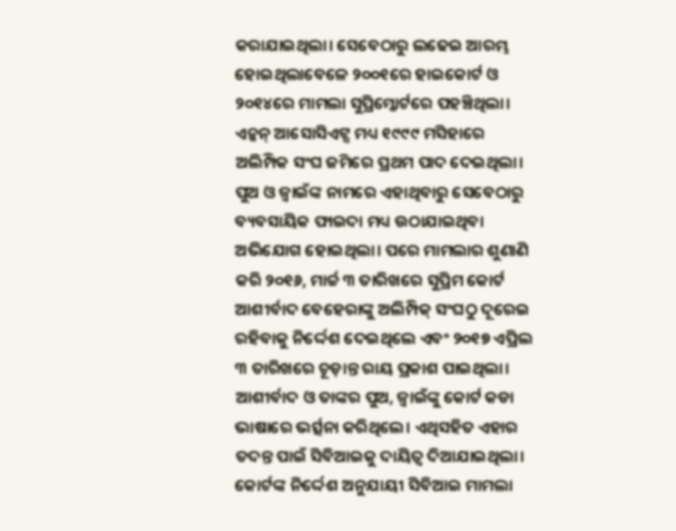କରାଯାଇଥିଲା। ସେବେଠାରୁ ଲଢେଇ ଆରମ୍ଭ ହୋଇଥିଲାବେଳେ ୨୦୦୧ରେ ହାଇକୋର୍ଟ ଓ ୨୦୧୪ରେ ମାମଲା ସୁପ୍ରିମ୍କୋର୍ଟରେ ପହଞ୍ଚିଥିଲା। ଏନ୍କନ୍ ଆସୋସିଏଟ୍ସ ମଧ୍ୟ ୧୯୯୯ ମସିହାରେ ଅଲିମ୍ପିକ ସଂଘ ଜମିରେ ପ୍ରଥମ ପାଦ ଦେଇଥିଲା। ପୁଅ ଓ ଜ୍ୱାଇଁଙ୍କ ନାମରେ ଏହାଥିବାରୁ ସେବେଠାରୁ ବ୍ୟବସାୟିକ ଫାଇଦା ମଧ୍ୟ ଉଠାଯାଇଥିବା ଅଭିଯୋଗ ହୋଇଥିଲା। ପରେ ମାମଲାର ଶୁଣାଣି କରି ୨୦୧୬, ମାର୍ଚ୍ଚ ୩ ତାରିଖରେ ସୁପ୍ରିମ କୋର୍ଟ ଆଶୀର୍ବାଦ ବେହେରାଙ୍କୁ ଅଲିମ୍ପିକ୍ ସଂଘଠୁ ଦୂରେଇ ରହିବାକୁ ନିର୍ଦ୍ଦେଶ ଦେଇଥିଲେ ଏବଂ ୨୦୧୭ ଏପ୍ରିଲ ୩ ତାରିଖରେ ଚୂଡ଼ାନ୍ତ ରାୟ ପ୍ରକାଶ ପାଇଥିଲା। ଆଶୀର୍ବାଦ ଓ ତାଙ୍କର ପୁଅ, ଜ୍ୱାଇଁଙ୍କୁ କୋର୍ଟ କଡା ଭାଷାରେ ଭର୍ତ୍ସନା କରିଥିଲେ। ଏଥିସହିତ ଏହାର ତଦନ୍ତ ପାଇଁ ସିବିଆଇକୁ ଦାୟିତ୍ୱ ଦିଆଯାଇଥିଲା। କୋର୍ଟଙ୍କ ନିର୍ଦ୍ଦେଶ ଅନୁଯାୟୀ ସିବିଆଇ ମାମଲା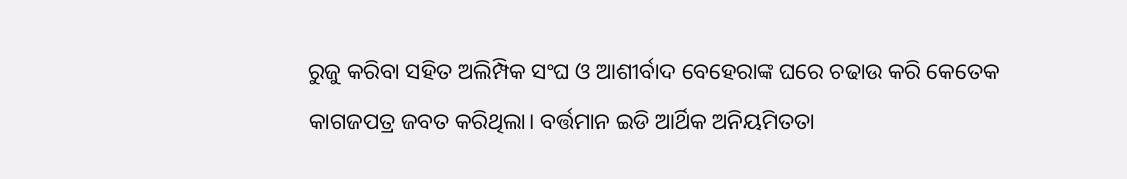ରୁଜୁ କରିବା ସହିତ ଅଲିମ୍ପିକ ସଂଘ ଓ ଆଶୀର୍ବାଦ ବେହେରାଙ୍କ ଘରେ ଚଢାଉ କରି କେତେକ କାଗଜପତ୍ର ଜବତ କରିଥିଲା। ବର୍ତ୍ତମାନ ଇଡି ଆର୍ଥିକ ଅନିୟମିତତା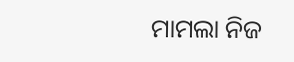ମାମଲା ନିଜ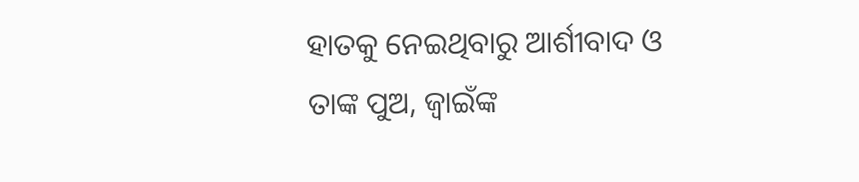ହାତକୁ ନେଇଥିବାରୁ ଆର୍ଶୀବାଦ ଓ ତାଙ୍କ ପୁଅ, ଜ୍ୱାଇଁଙ୍କ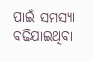ପାଇଁ ସମସ୍ୟା ବଢିଯାଇଥିବା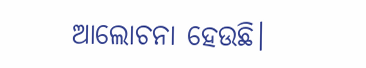ଆଲୋଚନା ହେଉଛି।